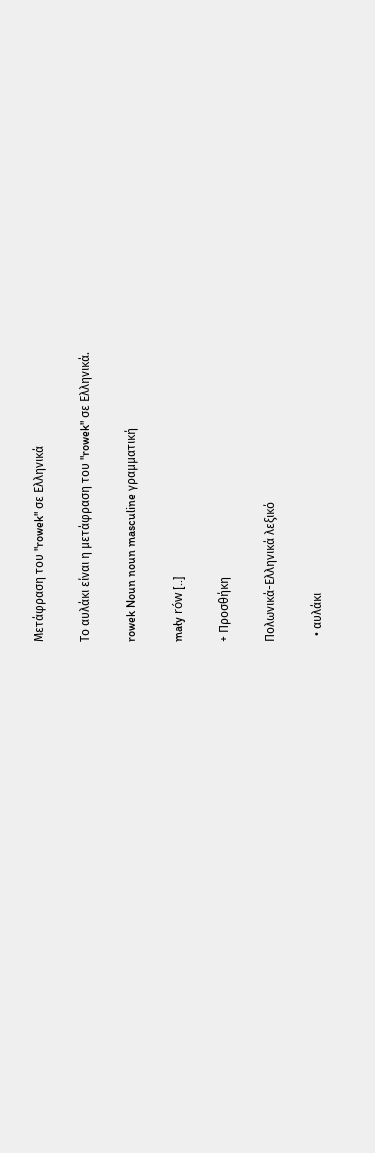Μετάφραση του "rowek" σε Ελληνικά

Το αυλάκι είναι η μετάφραση του "rowek" σε Ελληνικά.

rowek Noun noun masculine γραμματική

mały rów [..]

+ Προσθήκη

Πολωνικά-Ελληνικά λεξικό

  • αυλάκι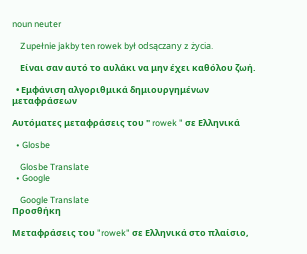noun neuter

    Zupełnie jakby ten rowek był odsączany z życia.

    Είναι σαν αυτό το αυλάκι να μην έχει καθόλου ζωή.

  • Εμφάνιση αλγοριθμικά δημιουργημένων μεταφράσεων

Αυτόματες μεταφράσεις του " rowek " σε Ελληνικά

  • Glosbe

    Glosbe Translate
  • Google

    Google Translate
Προσθήκη

Μεταφράσεις του "rowek" σε Ελληνικά στο πλαίσιο,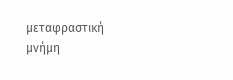μεταφραστική μνήμη